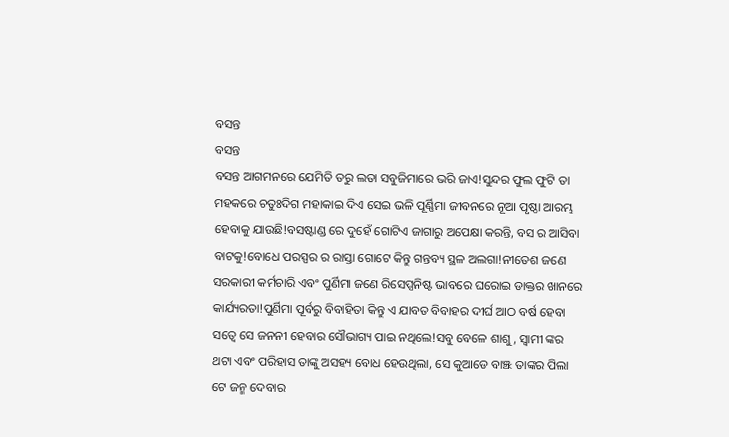ବସନ୍ତ
ବସନ୍ତ
ବସନ୍ତ ଆଗମନରେ ଯେମିତି ତରୁ ଲତା ସବୁଜିମାରେ ଭରି ଜାଏ!ସୁନ୍ଦର ଫୁଲ ଫୁଟି ତା ମହକରେ ଚତୁଃଦିଗ ମହାକାଇ ଦିଏ ସେଇ ଭଳି ପୂର୍ଣ୍ଣିମା ଜୀବନରେ ନୂଆ ପୃଷ୍ଠା ଆରମ୍ଭ ହେବାକୁ ଯାଉଛି!ବସଷ୍ଟାଣ୍ଡ ରେ ଦୁହେଁ ଗୋଟିଏ ଜାଗାରୁ ଅପେକ୍ଷା କରନ୍ତି, ବସ ର ଆସିବା ବାଟକୁ!ବୋଧେ ପରସ୍ପର ର ରାସ୍ତା ଗୋଟେ କିନ୍ତୁ ଗନ୍ତବ୍ୟ ସ୍ଥଳ ଅଲଗା!ନୀତେଶ ଜଣେ ସରକାରୀ କର୍ମଚାରି ଏବଂ ପୁର୍ଣିମା ଜଣେ ରିସେପ୍ସନିଷ୍ଟ ଭାବରେ ଘରୋଇ ଡାକ୍ତର ଖାନରେ କାର୍ଯ୍ୟରତା!ପୁର୍ଣିମା ପୂର୍ବରୁ ବିବାହିତା କିନ୍ତୁ ଏ ଯାବତ ବିବାହର ଦୀର୍ଘ ଆଠ ବର୍ଷ ହେବା ସତ୍ୱେ ସେ ଜନନୀ ହେବାର ସୌଭାଗ୍ୟ ପାଇ ନଥିଲେ!ସବୁ ବେଳେ ଶାଶୁ, ସ୍ୱାମୀ ଙ୍କର ଥଟା ଏବଂ ପରିହାସ ତାଙ୍କୁ ଅସହ୍ୟ ବୋଧ ହେଉଥିଲା, ସେ କୁଆଡେ ବାଞ୍ଝ ତାଙ୍କର ପିଲା ଟେ ଜନ୍ମ ଦେବାର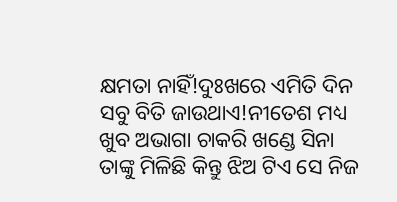କ୍ଷମତା ନାହିଁ!ଦୁଃଖରେ ଏମିତି ଦିନ ସବୁ ବିତି ଜାଉଥାଏ!ନୀତେଶ ମଧ୍ୟ ଖୁବ ଅଭାଗା ଚାକରି ଖଣ୍ଡେ ସିନା ତାଙ୍କୁ ମିଳିଛି କିନ୍ତୁ ଝିଅ ଟିଏ ସେ ନିଜ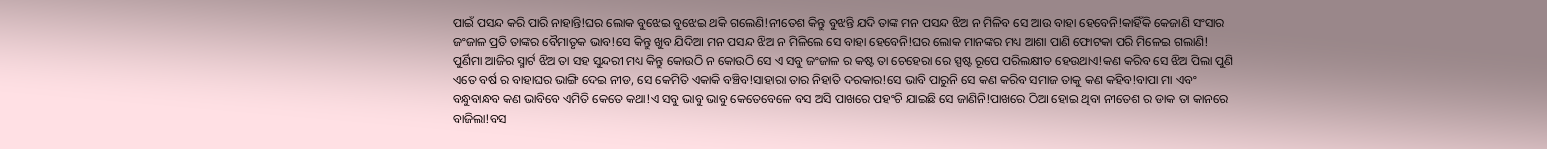ପାଇଁ ପସନ୍ଦ କରି ପାରି ନାହାନ୍ତି!ଘର ଲୋକ ବୁଝେଇ ବୁଝେଇ ଥକି ଗଲେଣି!ନୀତେଶ କିନ୍ତୁ ବୁଝନ୍ତି ଯଦି ତାଙ୍କ ମନ ପସନ୍ଦ ଝିଅ ନ ମିଳିବ ସେ ଆଉ ବାହା ହେବେନି!କାହିଁକି କେଜାଣି ସଂସାର ଜଂଜାଳ ପ୍ରତି ତାଙ୍କର ବୈମାତୃକ ଭାବ!ସେ କିନ୍ତୁ ଖୁବ ଯିଦିଆ ମନ ପସନ୍ଦ ଝିଅ ନ ମିଳିଲେ ସେ ବାହା ହେବେନି!ଘର ଲୋକ ମାନଙ୍କର ମଧ୍ୟ ଆଶା ପାଣି ଫୋଟକା ପରି ମିଳେଇ ଗଲାଣି!
ପୁର୍ଣିମା ଆଜିର ସ୍ମାର୍ଟ ଝିଅ ତା ସହ ସୁନ୍ଦରୀ ମଧ୍ୟ କିନ୍ତୁ କୋଉଠି ନ କୋଉଠି ସେ ଏ ସବୁ ଜଂଜାଳ ର କଷ୍ଟ ତା ଚେହେରା ରେ ସ୍ପଷ୍ଟ ରୂପେ ପରିଲକ୍ଷୀତ ହେଉଥାଏ!କଣ କରିବ ସେ ଝିଅ ପିଲା ପୁଣି ଏତେ ବର୍ଷ ର ବାହାଘର ଭାଙ୍ଗି ଦେଇ ନୀଡ, ସେ କେମିତି ଏକାକି ବଞ୍ଚିବ!ସାହାରା ତାର ନିହାତି ଦରକାର!ସେ ଭାବି ପାରୁନି ସେ କଣ କରିବ ସମାଜ ତାକୁ କଣ କହିବ!ବାପା ମା ଏବଂ ବନ୍ଧୁବାନ୍ଧବ କଣ ଭାବିବେ ଏମିତି କେତେ କଥା!ଏ ସବୁ ଭାବୁ ଭାବୁ କେତେବେଳେ ବସ ଅସି ପାଖରେ ପହଂଚି ଯାଇଛି ସେ ଜାଣିନି!ପାଖରେ ଠିଆ ହୋଇ ଥିବା ନୀତେଶ ର ଡାକ ତା କାନରେ ବାଜିଲା!ବସ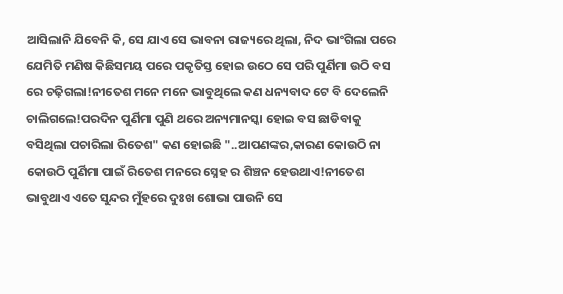ଆସିଲାନି ଯିବେନି କି, ସେ ଯାଏ ସେ ଭାବନା ରାଜ୍ୟରେ ଥିଲା, ନିଦ ଭାଂଗିଲା ପରେ ଯେମିତି ମଣିଷ କିଛିସମୟ ପରେ ପକୃତିସ୍ତ ହୋଇ ଉଠେ ସେ ପରି ପୁର୍ଣିମା ଉଠି ବସ ରେ ଚଢ଼ିଗଲା!ନୀତେଶ ମନେ ମନେ ଭାବୁଥିଲେ କଣ ଧନ୍ୟବାଦ ଟେ ବି ଦେଲେନି ଚାଲିଗଲେ!ପରଦିନ ପୁର୍ଣିମା ପୁଣି ଥରେ ଅନ୍ୟମାନସ୍କା ହୋଇ ବସ ଛାଡିବାକୁ ବସିଥିଲା ପଚାରିଲା ରିତେଶ" କଣ ହୋଇଛି "..ଆପଣଙ୍କର,କାରଣ କୋଉଠି ନା କୋଉଠି ପୁର୍ଣିମା ପାଇଁ ରିତେଶ ମନରେ ସ୍ନେହ ର ଶିଞ୍ଚନ ହେଉଥାଏ!ନୀତେଶ ଭାବୁଥାଏ ଏତେ ସୁନ୍ଦର ମୁଁହରେ ଦୁଃଖ ଶୋଭା ପାଉନି ସେ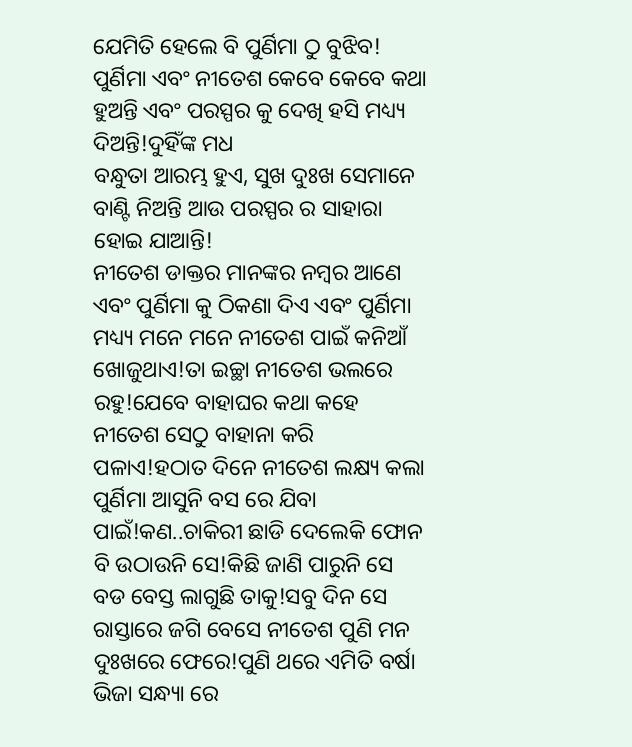ଯେମିତି ହେଲେ ବି ପୁର୍ଣିମା ଠୁ ବୁଝିବ! ପୁର୍ଣିମା ଏବଂ ନୀତେଶ କେବେ କେବେ କଥା ହୁଅନ୍ତି ଏବଂ ପରସ୍ପର କୁ ଦେଖି ହସି ମଧ୍ୟ୍ୟ ଦିଅନ୍ତି!ଦୁହିଁଙ୍କ ମଧ
ବନ୍ଧୁତା ଆରମ୍ଭ ହୁଏ, ସୁଖ ଦୁଃଖ ସେମାନେ ବାଣ୍ଟି ନିଅନ୍ତି ଆଉ ପରସ୍ପର ର ସାହାରା ହୋଇ ଯାଆନ୍ତି!
ନୀତେଶ ଡାକ୍ତର ମାନଙ୍କର ନମ୍ବର ଆଣେ ଏବଂ ପୁର୍ଣିମା କୁ ଠିକଣା ଦିଏ ଏବଂ ପୁର୍ଣିମା ମଧ୍ୟ୍ୟ ମନେ ମନେ ନୀତେଶ ପାଇଁ କନିଆଁ ଖୋଜୁଥାଏ!ତା ଇଚ୍ଛା ନୀତେଶ ଭଲରେ ରହୁ!ଯେବେ ବାହାଘର କଥା କହେ ନୀତେଶ ସେଠୁ ବାହାନା କରି ପଳାଏ!ହଠାତ ଦିନେ ନୀତେଶ ଲକ୍ଷ୍ୟ କଲା ପୁର୍ଣିମା ଆସୁନି ବସ ରେ ଯିବା ପାଇଁ!କଣ..ଚାକିରୀ ଛାଡି ଦେଲେକି ଫୋନ ବି ଉଠାଉନି ସେ!କିଛି ଜାଣି ପାରୁନି ସେ ବଡ ବେସ୍ତ ଲାଗୁଛି ତାକୁ!ସବୁ ଦିନ ସେ ରାସ୍ତାରେ ଜଗି ବେସେ ନୀତେଶ ପୁଣି ମନ ଦୁଃଖରେ ଫେରେ!ପୁଣି ଥରେ ଏମିତି ବର୍ଷା ଭିଜା ସନ୍ଧ୍ୟା ରେ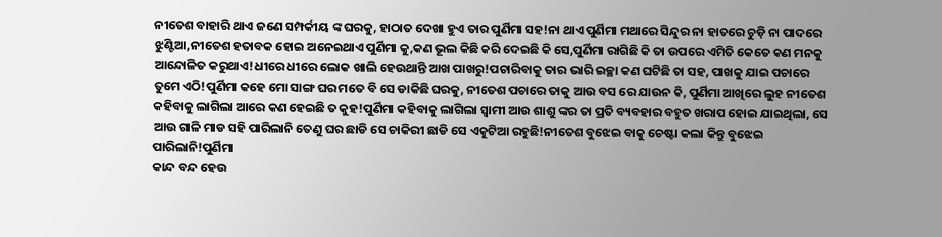ନୀତେଶ ବାହାରି ଥାଏ ଜଣେ ସମ୍ପର୍କୀୟ ଙ୍କ ଘରକୁ, ହାଠାତ ଦେଖା ହୁଏ ତାର ପୁର୍ଣିମା ସହ!ନା ଥାଏ ପୁର୍ଣିମା ମଥାରେ ସିନ୍ଦୁର ନା ହାତରେ ଚୁଡ଼ି ନା ପାଦରେ ଝୁଣ୍ଟିଆ,ନୀତେଶ ହତାବକ ହୋଇ ଅନେଇଥାଏ ପୁର୍ଣିମା କୁ,କଣ ଭୂଲ କିଛି କରି ଦେଇଛି କି ସେ,ପୁର୍ଣିମା ରାଗିଛି କି ତା ଉପରେ ଏମିତି କେତେ କଣ ମନକୁ ଆନ୍ଦୋଳିତ କରୁଥାଏ!ଧୀରେ ଧୀରେ ଲୋକ ଖାଲି ହେଉଥାନ୍ତି ଆଖ ପାଖରୁ!ପଚାରିବାକୁ ତାର ଭାରି ଇଚ୍ଛା କଣ ଘଟିଛି ତା ସହ, ପାଖକୁ ଯାଇ ପଚାରେ ତୁମେ ଏଠି!ପୁର୍ଣିମା କହେ ମୋ ସାଙ୍ଗ ଘର ମତେ ବି ସେ ଡାକିଛି ଘରକୁ, ନୀତେଶ ପଚାରେ ତାକୁ ଆଉ ବସ ରେ ଯାଉନ କି, ପୁର୍ଣିମା ଆଖିରେ ଲୁହ ନୀତେଶ କହିବାକୁ ଲାଗିଲା ଆରେ କଣ ହେଇଛି ତ କୁହ!ପୁର୍ଣିମା କହିବାକୁ ଲାଗିଲା ସ୍ୱାମୀ ଆଉ ଶାଶୁ ଙ୍କର ତା ପ୍ରତି ବ୍ୟବହାର ବହୁତ ଖରାପ ହୋଇ ଯାଇଥିଲା, ସେ ଆଉ ଗାଳି ମାଡ ସହି ପାରିଲାନି ତେଣୁ ଘର ଛାଡି ସେ ଚାକିରୀ ଛାଡି ସେ ଏକୁଟିଆ ରହୁଛି!ନୀତେଶ ବୁଝେଇ ବାକୁ ଚେଷ୍ଟା କଲା କିନ୍ତୁ ବୁଝେଇ ପାରିଲାନି!ପୁର୍ଣିମା
କାନ୍ଦ ବନ୍ଦ ହେଉ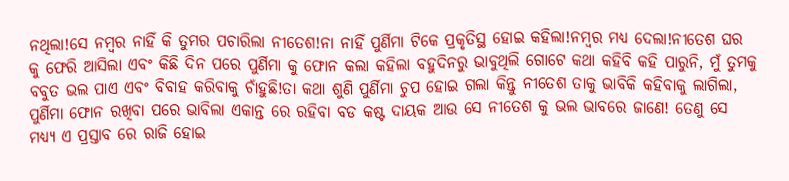ନଥିଲା!ସେ ନମ୍ବର ନାହିଁ କି ତୁମର ପଚାରିଲା ନୀତେଶ!ନା ନାହିଁ ପୁର୍ଣିମା ଟିକେ ପ୍ରକୃତିସ୍ଥ ହୋଇ କହିଲା!ନମ୍ବର ମଧ୍ୟ ଦେଲା!ନୀତେଶ ଘର କୁ ଫେରି ଆସିଲା ଏବଂ କିଛି ଦିନ ପରେ ପୁର୍ଣିମା କୁ ଫୋନ କଲା କହିଲା ବହୁଦିନରୁ ଭାବୁଥିଲି ଗୋଟେ କଥା କହିବି କହି ପାରୁନି, ମୁଁ ତୁମକୁ ବବୁତ ଭଲ ପାଏ ଏବଂ ବିବାହ କରିବାକୁ ଚାଁହୁଛି!ତା କଥା ଶୁଣି ପୁର୍ଣିମା ଚୁପ ହୋଇ ଗଲା କିନ୍ତୁ ନୀତେଶ ତାକୁ ଭାବିକି କହିବାକୁ ଲାଗିଲା, ପୁର୍ଣିମା ଫୋନ ରଖିବା ପରେ ଭାବିଲା ଏକାନ୍ତ ରେ ରହିବା ବଡ କଷ୍ଟ ଦାୟକ ଆଉ ସେ ନୀତେଶ କୁ ଭଲ ଭାବରେ ଜାଣେ! ତେଣୁ ସେ ମଧ୍ୟ୍ୟ ଏ ପ୍ରସ୍ତାବ ରେ ରାଜି ହୋଇ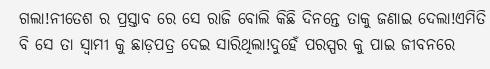ଗଲା!ନୀତେଶ ର ପ୍ରସ୍ତାବ ରେ ସେ ରାଜି ବୋଲି କିଛି ଦିନନ୍ତେ ତାକୁ ଜଣାଇ ଦେଲା!ଏମିତି ବି ସେ ତା ସ୍ୱାମୀ କୁ ଛାଡ଼ପତ୍ର ଦେଇ ସାରିଥିଲା!ଦୁହେଁ ପରସ୍ପର କୁ ପାଇ ଜୀବନରେ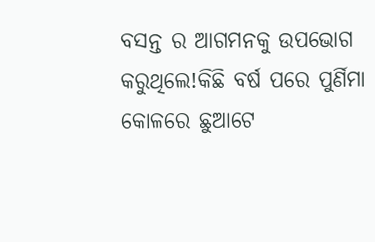ବସନ୍ତ ର ଆଗମନକୁ ଉପଭୋଗ କରୁଥିଲେ!କିଛି ବର୍ଷ ପରେ ପୁର୍ଣିମା କୋଳରେ ଛୁଆଟେ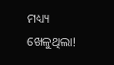ମଧ୍ୟ୍ୟ ଖେଳୁଥିଲା!